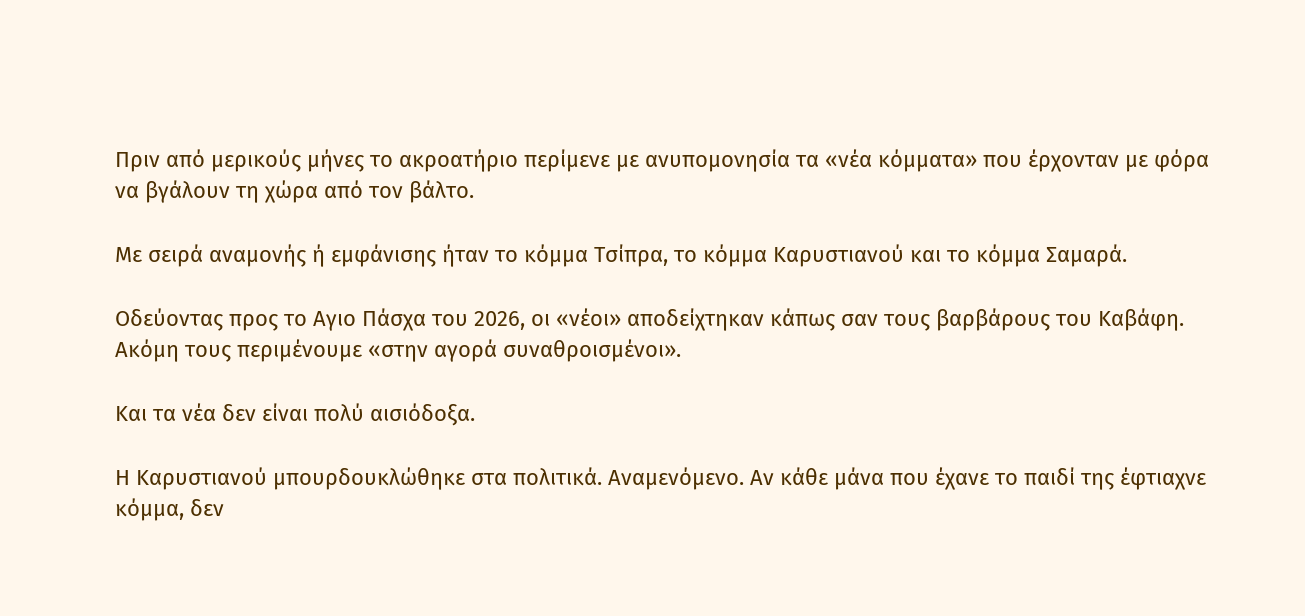Πριν από μερικούς μήνες το ακροατήριο περίμενε με ανυπομονησία τα «νέα κόμματα» που έρχονταν με φόρα να βγάλουν τη χώρα από τον βάλτο.

Με σειρά αναμονής ή εμφάνισης ήταν το κόμμα Τσίπρα, το κόμμα Καρυστιανού και το κόμμα Σαμαρά.

Οδεύοντας προς το Αγιο Πάσχα του 2026, οι «νέοι» αποδείχτηκαν κάπως σαν τους βαρβάρους του Καβάφη. Ακόμη τους περιμένουμε «στην αγορά συναθροισμένοι».

Και τα νέα δεν είναι πολύ αισιόδοξα.

Η Καρυστιανού μπουρδουκλώθηκε στα πολιτικά. Αναμενόμενο. Αν κάθε μάνα που έχανε το παιδί της έφτιαχνε κόμμα, δεν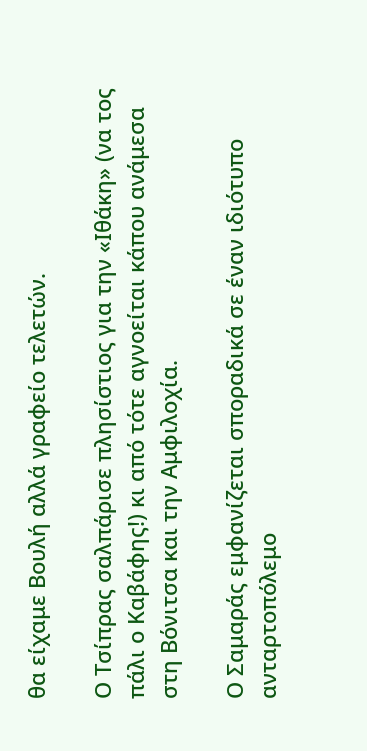θα είχαμε Βουλή αλλά γραφείο τελετών.

Ο Τσίπρας σαλπάρισε πλησίστιος για την «Ιθάκη» (να τος πάλι ο Καβάφης!) κι από τότε αγνοείται κάπου ανάμεσα στη Βόνιτσα και την Αμφιλοχία.

Ο Σαμαράς εμφανίζεται σποραδικά σε έναν ιδιότυπο ανταρτοπόλεμο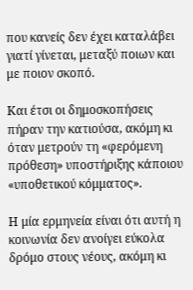που κανείς δεν έχει καταλάβει γιατί γίνεται, μεταξύ ποιων και με ποιον σκοπό.

Και έτσι οι δημοσκοπήσεις πήραν την κατιούσα, ακόμη κι όταν μετρούν τη «φερόμενη πρόθεση» υποστήριξης κάποιου «υποθετικού κόμματος».

Η μία ερμηνεία είναι ότι αυτή η κοινωνία δεν ανοίγει εύκολα δρόμο στους νέους, ακόμη κι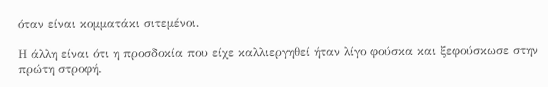όταν είναι κομματάκι σιτεμένοι.

Η άλλη είναι ότι η προσδοκία που είχε καλλιεργηθεί ήταν λίγο φούσκα και ξεφούσκωσε στην πρώτη στροφή.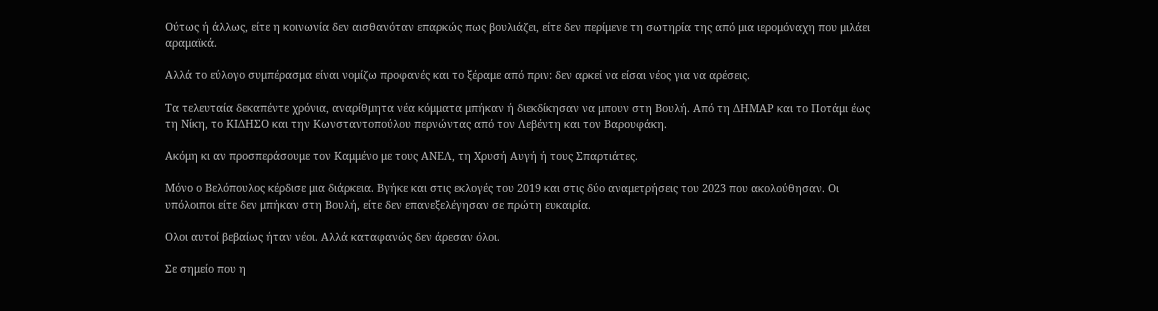Ούτως ή άλλως, είτε η κοινωνία δεν αισθανόταν επαρκώς πως βουλιάζει, είτε δεν περίμενε τη σωτηρία της από μια ιερομόναχη που μιλάει αραμαϊκά.

Αλλά το εύλογο συμπέρασμα είναι νομίζω προφανές και το ξέραμε από πριν: δεν αρκεί να είσαι νέος για να αρέσεις.

Τα τελευταία δεκαπέντε χρόνια, αναρίθμητα νέα κόμματα μπήκαν ή διεκδίκησαν να μπουν στη Βουλή. Από τη ΔΗΜΑΡ και το Ποτάμι έως τη Νίκη, το ΚΙΔΗΣΟ και την Κωνσταντοπούλου περνώντας από τον Λεβέντη και τον Βαρουφάκη.

Ακόμη κι αν προσπεράσουμε τον Καμμένο με τους ΑΝΕΛ, τη Χρυσή Αυγή ή τους Σπαρτιάτες.

Μόνο ο Βελόπουλος κέρδισε μια διάρκεια. Βγήκε και στις εκλογές του 2019 και στις δύο αναμετρήσεις του 2023 που ακολούθησαν. Οι υπόλοιποι είτε δεν μπήκαν στη Βουλή, είτε δεν επανεξελέγησαν σε πρώτη ευκαιρία.

Ολοι αυτοί βεβαίως ήταν νέοι. Αλλά καταφανώς δεν άρεσαν όλοι.

Σε σημείο που η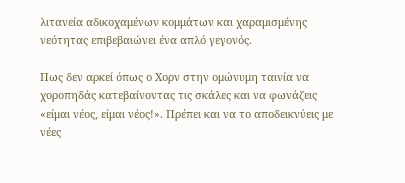λιτανεία αδικοχαμένων κομμάτων και χαραμισμένης νεότητας επιβεβαιώνει ένα απλό γεγονός.

Πως δεν αρκεί όπως ο Χορν στην ομώνυμη ταινία να χοροπηδάς κατεβαίνοντας τις σκάλες και να φωνάζεις «είμαι νέος, είμαι νέος!». Πρέπει και να το αποδεικνύεις με νέες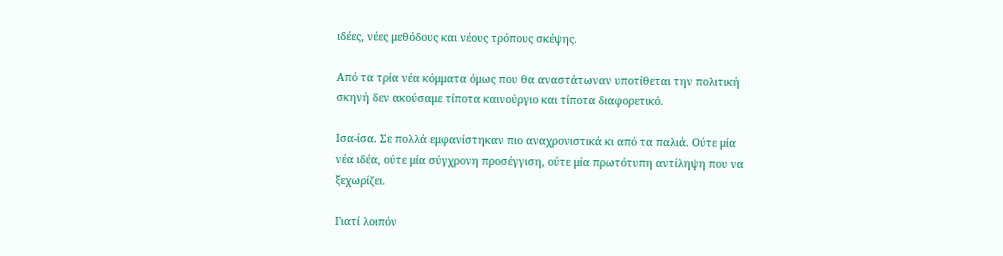ιδέες, νέες μεθόδους και νέους τρόπους σκέψης.

Από τα τρία νέα κόμματα όμως που θα αναστάτωναν υποτίθεται την πολιτική σκηνή δεν ακούσαμε τίποτα καινούργιο και τίποτα διαφορετικό.

Ισα-ίσα. Σε πολλά εμφανίστηκαν πιο αναχρονιστικά κι από τα παλιά. Ούτε μία νέα ιδέα, ούτε μία σύγχρονη προσέγγιση, ούτε μία πρωτότυπη αντίληψη που να ξεχωρίζει.

Γιατί λοιπόν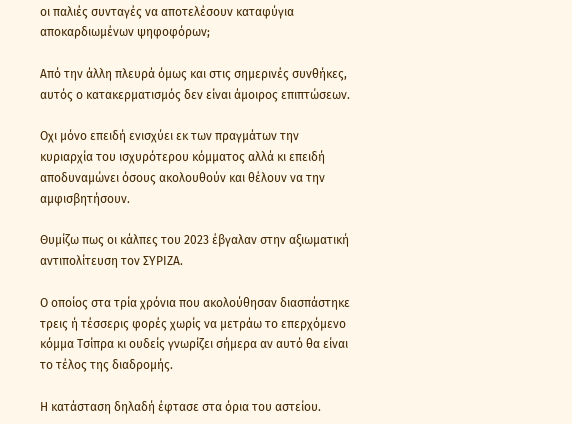οι παλιές συνταγές να αποτελέσουν καταφύγια αποκαρδιωμένων ψηφοφόρων;

Από την άλλη πλευρά όμως και στις σημερινές συνθήκες, αυτός ο κατακερματισμός δεν είναι άμοιρος επιπτώσεων.

Οχι μόνο επειδή ενισχύει εκ των πραγμάτων την κυριαρχία του ισχυρότερου κόμματος αλλά κι επειδή αποδυναμώνει όσους ακολουθούν και θέλουν να την αμφισβητήσουν.

Θυμίζω πως οι κάλπες του 2023 έβγαλαν στην αξιωματική αντιπολίτευση τον ΣΥΡΙΖΑ.

Ο οποίος στα τρία χρόνια που ακολούθησαν διασπάστηκε τρεις ή τέσσερις φορές χωρίς να μετράω το επερχόμενο κόμμα Τσίπρα κι ουδείς γνωρίζει σήμερα αν αυτό θα είναι το τέλος της διαδρομής.

Η κατάσταση δηλαδή έφτασε στα όρια του αστείου.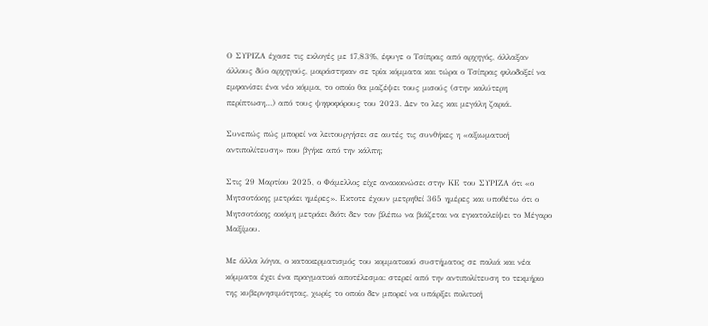Ο ΣΥΡΙΖΑ έχασε τις εκλογές με 17,83%, έφυγε ο Τσίπρας από αρχηγός, άλλαξαν άλλους δύο αρχηγούς, μοιράστηκαν σε τρία κόμματα και τώρα ο Τσίπρας φιλοδοξεί να εμφανίσει ένα νέο κόμμα, το οποίο θα μαζέψει τους μισούς (στην καλύτερη περίπτωση…) από τους ψηφοφόρους του 2023. Δεν το λες και μεγάλη ζαριά.

Συνεπώς πώς μπορεί να λειτουργήσει σε αυτές τις συνθήκες η «αξιωματική αντιπολίτευση» που βγήκε από την κάλπη;

Στις 29 Μαρτίου 2025, ο Φάμελλος είχε ανακοινώσει στην ΚΕ του ΣΥΡΙΖΑ ότι «ο Μητσοτάκης μετράει ημέρες». Εκτοτε έχουν μετρηθεί 365 ημέρες και υποθέτω ότι ο Μητσοτάκης ακόμη μετράει διότι δεν τον βλέπω να βιάζεται να εγκαταλείψει το Μέγαρο Μαξίμου.

Με άλλα λόγια, ο κατακερματισμός του κομματικού συστήματος σε παλιά και νέα κόμματα έχει ένα πραγματικό αποτέλεσμα: στερεί από την αντιπολίτευση το τεκμήριο της κυβερνησιμότητας, χωρίς το οποίο δεν μπορεί να υπάρξει πολιτική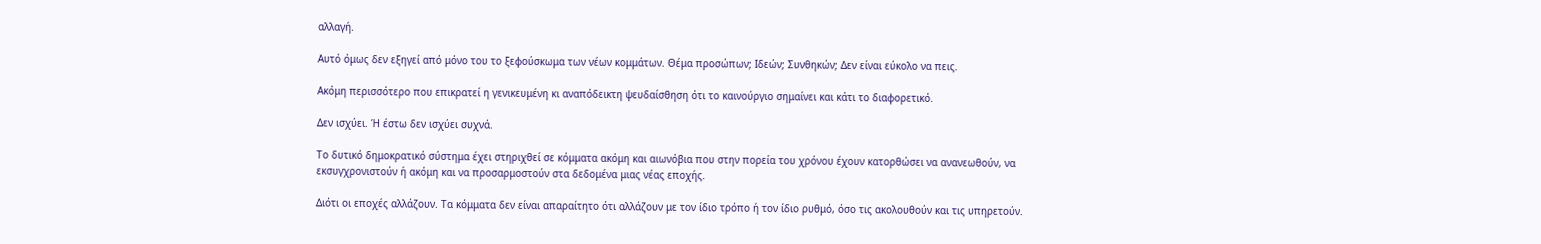αλλαγή.

Αυτό όμως δεν εξηγεί από μόνο του το ξεφούσκωμα των νέων κομμάτων. Θέμα προσώπων; Ιδεών; Συνθηκών; Δεν είναι εύκολο να πεις.

Ακόμη περισσότερο που επικρατεί η γενικευμένη κι αναπόδεικτη ψευδαίσθηση ότι το καινούργιο σημαίνει και κάτι το διαφορετικό.

Δεν ισχύει. Ή έστω δεν ισχύει συχνά.

Το δυτικό δημοκρατικό σύστημα έχει στηριχθεί σε κόμματα ακόμη και αιωνόβια που στην πορεία του χρόνου έχουν κατορθώσει να ανανεωθούν, να εκσυγχρονιστούν ή ακόμη και να προσαρμοστούν στα δεδομένα μιας νέας εποχής.

Διότι οι εποχές αλλάζουν. Τα κόμματα δεν είναι απαραίτητο ότι αλλάζουν με τον ίδιο τρόπο ή τον ίδιο ρυθμό, όσο τις ακολουθούν και τις υπηρετούν.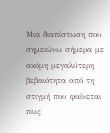Μια διαπίστωση που σημειώνω σήμερα με ακόμη μεγαλύτερη βεβαιότητα από τη στιγμή που φαίνεται πως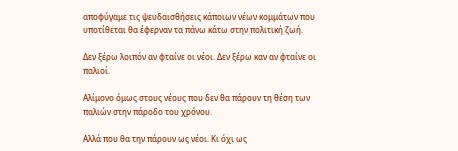αποφύγαμε τις ψευδαισθήσεις κάποιων νέων κομμάτων που υποτίθεται θα έφερναν τα πάνω κάτω στην πολιτική ζωή.

Δεν ξέρω λοιπόν αν φταίνε οι νέοι. Δεν ξέρω καν αν φταίνε οι παλιοί.

Αλίμονο όμως στους νέους που δεν θα πάρουν τη θέση των παλιών στην πάροδο του χρόνου.

Αλλά που θα την πάρουν ως νέοι. Κι όχι ως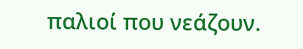παλιοί που νεάζουν.